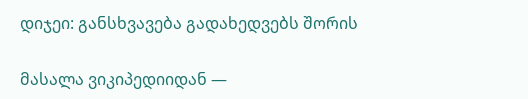დიჯეი: განსხვავება გადახედვებს შორის

მასალა ვიკიპედიიდან —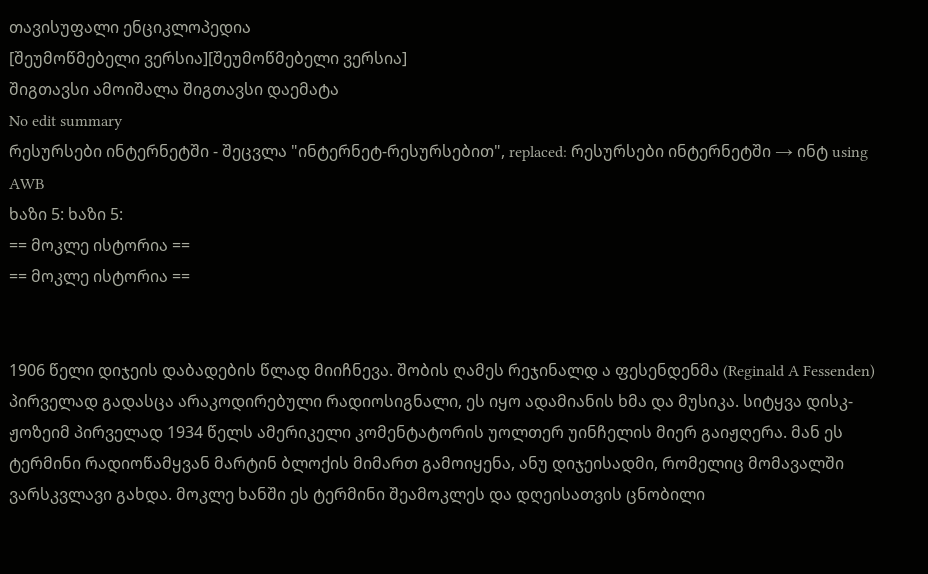თავისუფალი ენციკლოპედია
[შეუმოწმებელი ვერსია][შეუმოწმებელი ვერსია]
შიგთავსი ამოიშალა შიგთავსი დაემატა
No edit summary
რესურსები ინტერნეტში - შეცვლა "ინტერნეტ-რესურსებით", replaced: რესურსები ინტერნეტში → ინტ using AWB
ხაზი 5: ხაზი 5:
== მოკლე ისტორია ==
== მოკლე ისტორია ==


1906 წელი დიჯეის დაბადების წლად მიიჩნევა. შობის ღამეს რეჯინალდ ა ფესენდენმა (Reginald A Fessenden) პირველად გადასცა არაკოდირებული რადიოსიგნალი, ეს იყო ადამიანის ხმა და მუსიკა. სიტყვა დისკ-ჟოზეიმ პირველად 1934 წელს ამერიკელი კომენტატორის უოლთერ უინჩელის მიერ გაიჟღერა. მან ეს ტერმინი რადიოწამყვან მარტინ ბლოქის მიმართ გამოიყენა, ანუ დიჯეისადმი, რომელიც მომავალში ვარსკვლავი გახდა. მოკლე ხანში ეს ტერმინი შეამოკლეს და დღეისათვის ცნობილი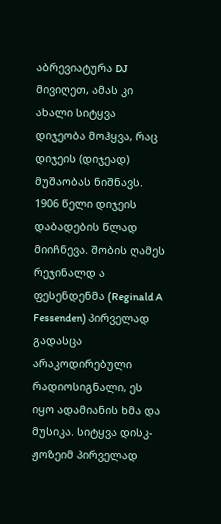აბრევიატურა DJ მივიღეთ, ამას კი ახალი სიტყვა დიჯეობა მოჰყვა, რაც დიჯეის (დიჯეად) მუშაობას ნიშნავს.
1906 წელი დიჯეის დაბადების წლად მიიჩნევა. შობის ღამეს რეჯინალდ ა ფესენდენმა (Reginald A Fessenden) პირველად გადასცა არაკოდირებული რადიოსიგნალი, ეს იყო ადამიანის ხმა და მუსიკა. სიტყვა დისკ-ჟოზეიმ პირველად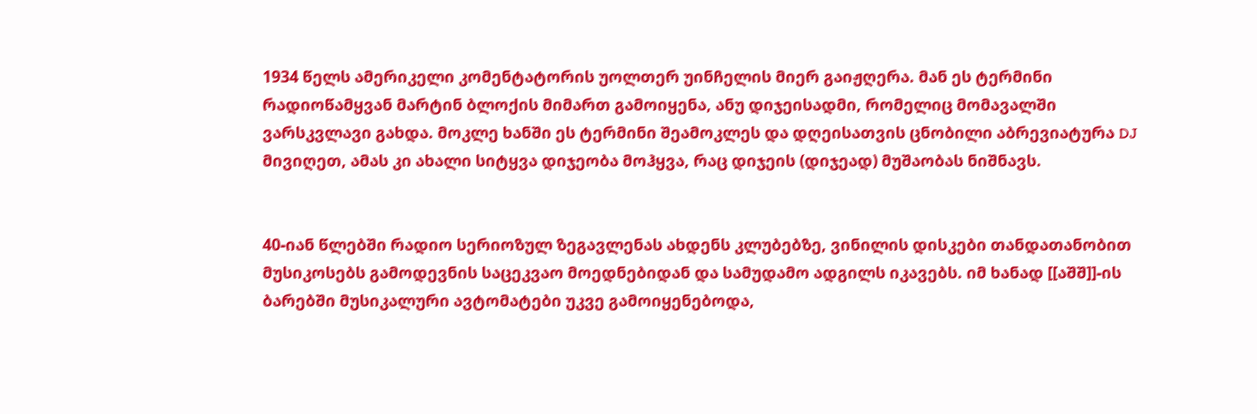1934 წელს ამერიკელი კომენტატორის უოლთერ უინჩელის მიერ გაიჟღერა. მან ეს ტერმინი რადიოწამყვან მარტინ ბლოქის მიმართ გამოიყენა, ანუ დიჯეისადმი, რომელიც მომავალში ვარსკვლავი გახდა. მოკლე ხანში ეს ტერმინი შეამოკლეს და დღეისათვის ცნობილი აბრევიატურა DJ მივიღეთ, ამას კი ახალი სიტყვა დიჯეობა მოჰყვა, რაც დიჯეის (დიჯეად) მუშაობას ნიშნავს.


40-იან წლებში რადიო სერიოზულ ზეგავლენას ახდენს კლუბებზე, ვინილის დისკები თანდათანობით მუსიკოსებს გამოდევნის საცეკვაო მოედნებიდან და სამუდამო ადგილს იკავებს. იმ ხანად [[აშშ]]-ის ბარებში მუსიკალური ავტომატები უკვე გამოიყენებოდა,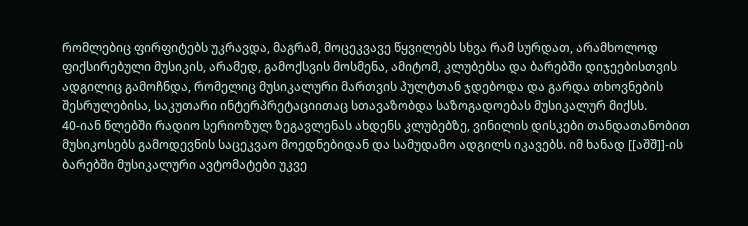რომლებიც ფირფიტებს უკრავდა, მაგრამ, მოცეკვავე წყვილებს სხვა რამ სურდათ, არამხოლოდ ფიქსირებული მუსიკის, არამედ, გამოქსვის მოსმენა, ამიტომ, კლუბებსა და ბარებში დიჯეებისთვის ადგილიც გამოჩნდა, რომელიც მუსიკალური მართვის პულტთან ჯდებოდა და გარდა თხოვნების შესრულებისა, საკუთარი ინტერპრეტაციითაც სთავაზობდა საზოგადოებას მუსიკალურ მიქსს.
40-იან წლებში რადიო სერიოზულ ზეგავლენას ახდენს კლუბებზე, ვინილის დისკები თანდათანობით მუსიკოსებს გამოდევნის საცეკვაო მოედნებიდან და სამუდამო ადგილს იკავებს. იმ ხანად [[აშშ]]-ის ბარებში მუსიკალური ავტომატები უკვე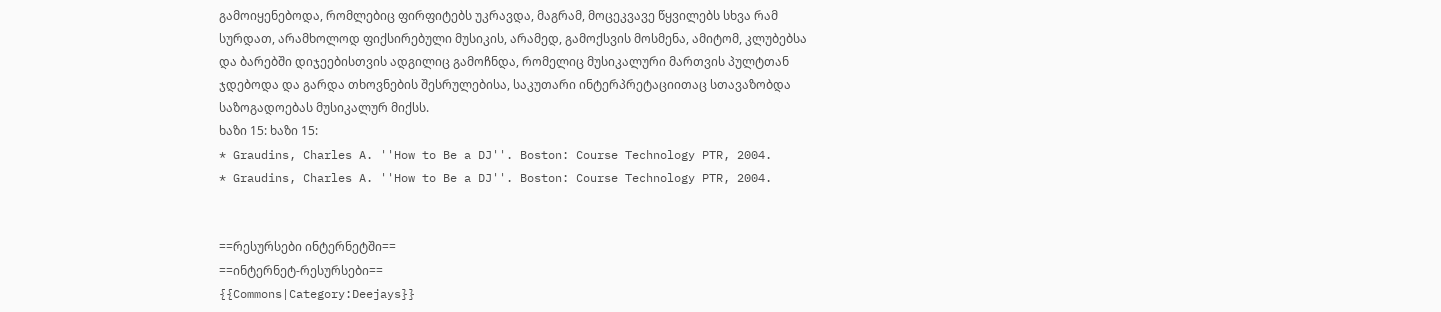გამოიყენებოდა, რომლებიც ფირფიტებს უკრავდა, მაგრამ, მოცეკვავე წყვილებს სხვა რამ სურდათ, არამხოლოდ ფიქსირებული მუსიკის, არამედ, გამოქსვის მოსმენა, ამიტომ, კლუბებსა და ბარებში დიჯეებისთვის ადგილიც გამოჩნდა, რომელიც მუსიკალური მართვის პულტთან ჯდებოდა და გარდა თხოვნების შესრულებისა, საკუთარი ინტერპრეტაციითაც სთავაზობდა საზოგადოებას მუსიკალურ მიქსს.
ხაზი 15: ხაზი 15:
* Graudins, Charles A. ''How to Be a DJ''. Boston: Course Technology PTR, 2004.
* Graudins, Charles A. ''How to Be a DJ''. Boston: Course Technology PTR, 2004.


==რესურსები ინტერნეტში==
==ინტერნეტ-რესურსები==
{{Commons|Category:Deejays}}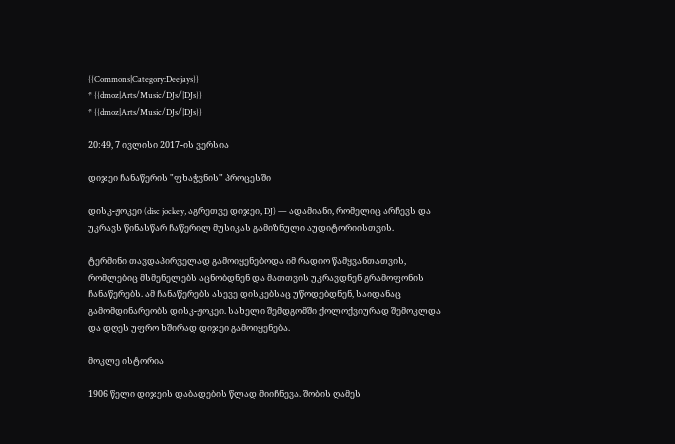{{Commons|Category:Deejays}}
* {{dmoz|Arts/Music/DJs/|DJs}}
* {{dmoz|Arts/Music/DJs/|DJs}}

20:49, 7 ივლისი 2017-ის ვერსია

დიჯეი ჩანაწერის "ფხაჭვნის" პროცესში

დისკ-ჟოკეი (disc jockey, აგრეთვე დიჯეი, DJ) — ადამიანი, რომელიც არჩევს და უკრავს წინასწარ ჩაწერილ მუსიკას გამიზნული აუდიტორიისთვის.

ტერმინი თავდაპირველად გამოიყენებოდა იმ რადიო წამყვანთათვის, რომლებიც მსმენელებს აცნობდნენ და მათთვის უკრავდნენ გრამოფონის ჩანაწერებს. ამ ჩანაწერებს ასევე დისკებსაც უწოდებდნენ, საიდანაც გამომდინარეობს დისკ-ჟოკეი. სახელი შემდგომში ქოლოქვიურად შემოკლდა და დღეს უფრო ხშირად დიჯეი გამოიყენება.

მოკლე ისტორია

1906 წელი დიჯეის დაბადების წლად მიიჩნევა. შობის ღამეს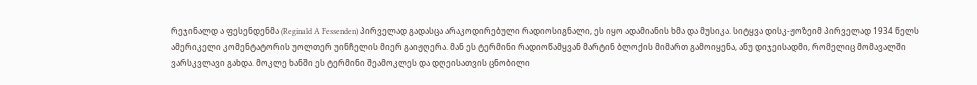რეჯინალდ ა ფესენდენმა (Reginald A Fessenden) პირველად გადასცა არაკოდირებული რადიოსიგნალი, ეს იყო ადამიანის ხმა და მუსიკა. სიტყვა დისკ-ჟოზეიმ პირველად 1934 წელს ამერიკელი კომენტატორის უოლთერ უინჩელის მიერ გაიჟღერა. მან ეს ტერმინი რადიოწამყვან მარტინ ბლოქის მიმართ გამოიყენა, ანუ დიჯეისადმი, რომელიც მომავალში ვარსკვლავი გახდა. მოკლე ხანში ეს ტერმინი შეამოკლეს და დღეისათვის ცნობილი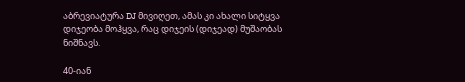აბრევიატურა DJ მივიღეთ, ამას კი ახალი სიტყვა დიჯეობა მოჰყვა, რაც დიჯეის (დიჯეად) მუშაობას ნიშნავს.

40-იან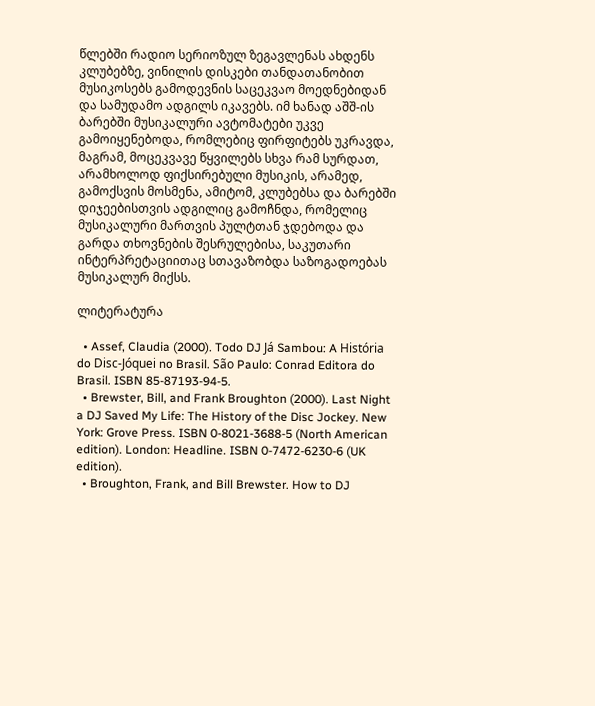წლებში რადიო სერიოზულ ზეგავლენას ახდენს კლუბებზე, ვინილის დისკები თანდათანობით მუსიკოსებს გამოდევნის საცეკვაო მოედნებიდან და სამუდამო ადგილს იკავებს. იმ ხანად აშშ-ის ბარებში მუსიკალური ავტომატები უკვე გამოიყენებოდა, რომლებიც ფირფიტებს უკრავდა, მაგრამ, მოცეკვავე წყვილებს სხვა რამ სურდათ, არამხოლოდ ფიქსირებული მუსიკის, არამედ, გამოქსვის მოსმენა, ამიტომ, კლუბებსა და ბარებში დიჯეებისთვის ადგილიც გამოჩნდა, რომელიც მუსიკალური მართვის პულტთან ჯდებოდა და გარდა თხოვნების შესრულებისა, საკუთარი ინტერპრეტაციითაც სთავაზობდა საზოგადოებას მუსიკალურ მიქსს.

ლიტერატურა

  • Assef, Claudia (2000). Todo DJ Já Sambou: A História do Disc-Jóquei no Brasil. São Paulo: Conrad Editora do Brasil. ISBN 85-87193-94-5.
  • Brewster, Bill, and Frank Broughton (2000). Last Night a DJ Saved My Life: The History of the Disc Jockey. New York: Grove Press. ISBN 0-8021-3688-5 (North American edition). London: Headline. ISBN 0-7472-6230-6 (UK edition).
  • Broughton, Frank, and Bill Brewster. How to DJ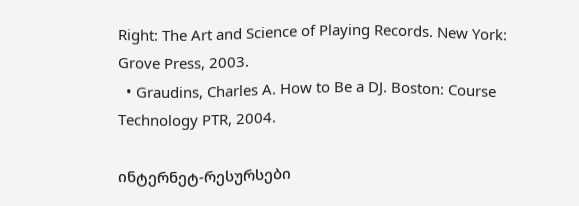Right: The Art and Science of Playing Records. New York: Grove Press, 2003.
  • Graudins, Charles A. How to Be a DJ. Boston: Course Technology PTR, 2004.

ინტერნეტ-რესურსები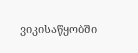ვიკისაწყობში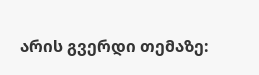არის გვერდი თემაზე: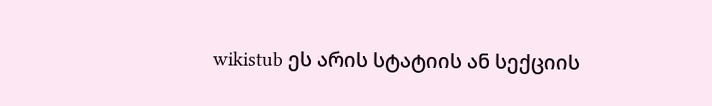wikistub ეს არის სტატიის ან სექციის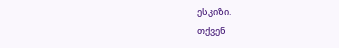ესკიზი.
თქვენ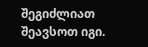შეგიძლიათ შეავსოთ იგი.